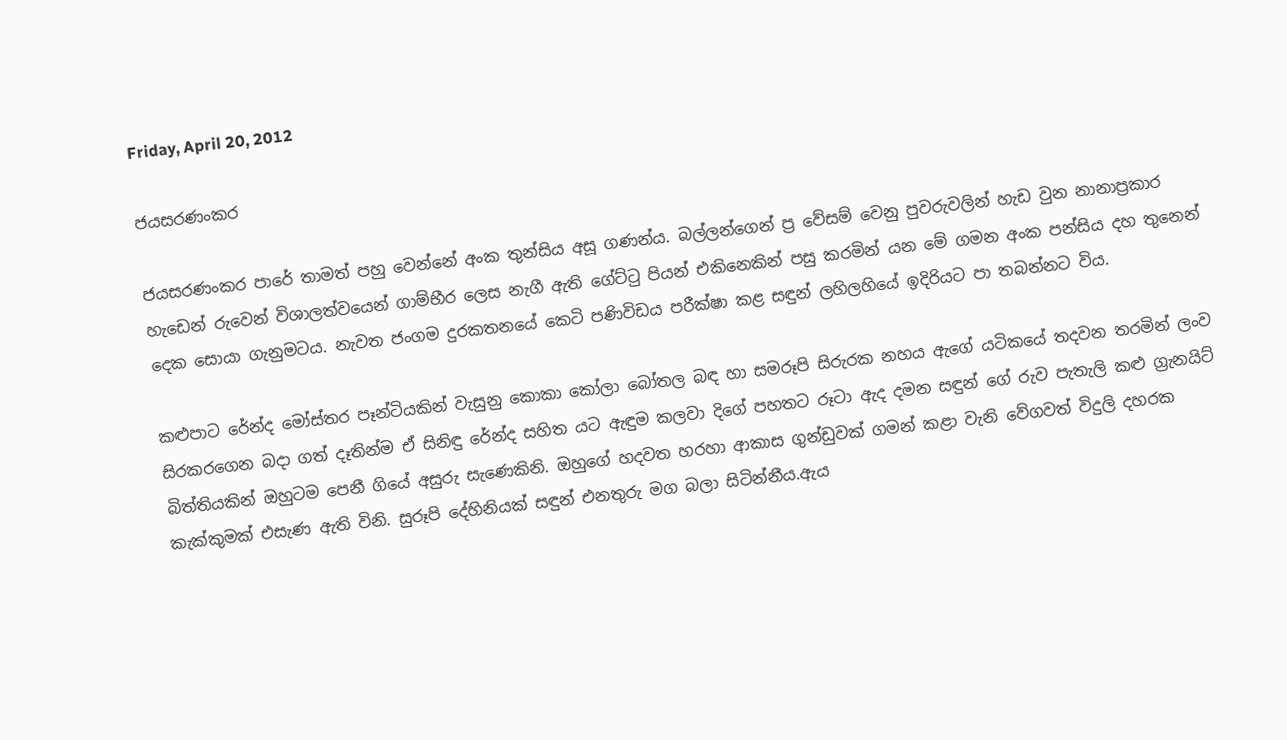Friday, April 20, 2012

ජයසරණංකර

ජයසරණංකර පාරේ තාමත් පහු වෙන්නේ අංක තුන්සිය අසූ ගණන්ය. බල්ලන්ගෙන් ප්‍ර වේසම් වෙනු පුවරුවලින් හැඩ වුන නානාප්‍රකාර හැඩෙන් රුවෙන් විශාලත්වයෙන් ගාම්භීර ලෙස නැගී ඇති ගේට්ටු පියන් එකිනෙකින් පසු කරමින් යන මේ ගමන අංක පන්සිය දහ තුනෙන් දෙක සොයා ගැනුමටය. නැවත ජංගම දුරකතනයේ කෙටි පණිවිඩය පරීක්ෂා කළ සඳුන් ලහිලහියේ ඉදිරියට පා තබන්නට විය.

කළුපාට රේන්ද මෝස්තර පෑන්ටියකින් වැසුනු කොකා කෝලා බෝතල බඳ හා සමරූපි සිරුරක නහය ඇගේ යටිකයේ තදවන තරමින් ලංව සිරකරගෙන බදා ගත් දෑතින්ම ඒ සිනිඳු රේන්ද සහිත යට ඇඳුම කලවා දිගේ පහතට රූටා ඇද දමන සඳුන් ගේ රුව පැතැලි කළු ග්‍රැනයිට් බිත්තියකින් ඔහුටම පෙනී ගියේ අසුරු සැණෙකිනි. ඔහුගේ හදවත හරහා ආකාස ගුන්ඩුවක් ගමන් කළා වැනි වේගවත් විදුලි දහරක කැක්කුමක් එසැණ ඇති විනි. සුරූපි දේහිනියක් සඳුන් එනතුරු මග බලා සිටින්නීය.ඇය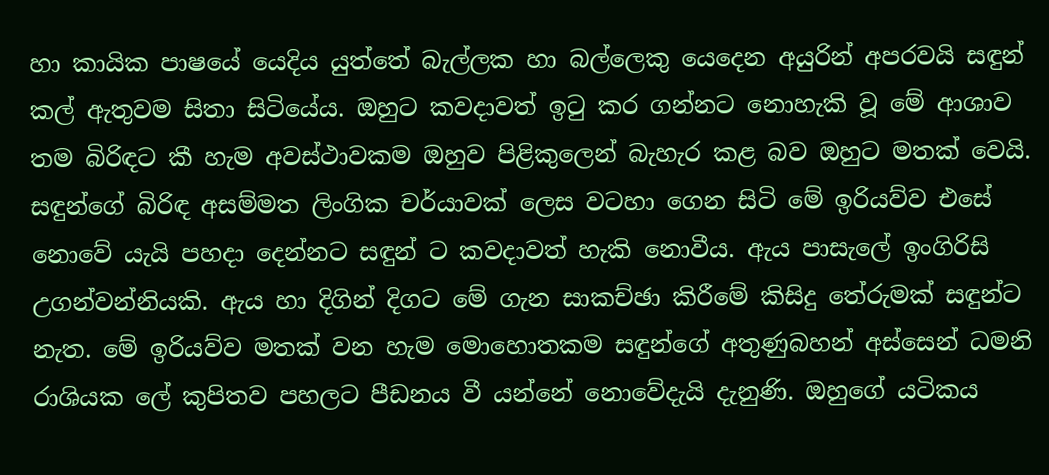හා කායික පාෂයේ යෙදිය යුත්තේ බැල්ලක හා බල්ලෙකු යෙදෙන අයුරින් අපරවයි සඳුන් කල් ඇතුවම සිතා සිටියේය. ඔහුට කවදාවත් ඉටු කර ගන්නට නොහැකි වූ මේ ආශාව තම බිරිඳට කී හැම අවස්ථාවකම ඔහුව පිළිකුලෙන් බැහැර කළ බව ඔහුට මතක් වෙයි. සඳුන්ගේ බිරිඳ අසම්මත ලිංගික චර්යාවක් ලෙස වටහා ගෙන සිටි මේ ඉරියව්ව එසේ නොවේ යැයි පහදා දෙන්නට සඳුන් ට කවදාවත් හැකි නොවීය. ඇය පාසැලේ ඉංගිරිසි උගන්වන්නියකි. ඇය හා දිගින් දිගට මේ ගැන සාකච්ඡා කිරීමේ කිසිදු තේරුමක් සඳුන්ට නැත. මේ ඉරියව්ව මතක් වන හැම මොහොතකම සඳුන්ගේ අතුණුබහන් අස්සෙන් ධමනි රාශියක ලේ කුපිතව පහලට පීඩනය වී යන්නේ නොවේදැයි දැනුණි. ඔහුගේ යටිකය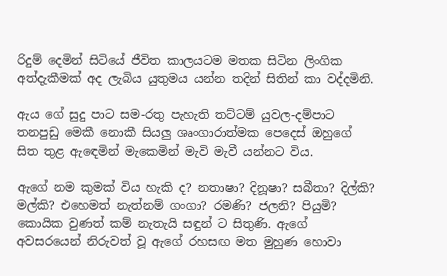රිදුම් දෙමින් සිටියේ ජීවිත කාලයටම මතක සිටින ලිංගික අත්දැකීමක් අද ලැබිය යුතුමය යන්න තදින් සිතින් කා වද්දමිනි.

ඇය ගේ සුදු පාට සම-රතු පැහැති තට්ටම් යුවල-දම්පාට තනපුඩු මෙකී නොකී සියලු ශෘංගාරාත්මක පෙදෙස් ඔහුගේ සිත තුළ ඇඳෙමින් මැකෙමින් මැවි මැවී යන්නට විය.

ඇගේ නම කුමක් විය හැකි ද? නතාෂා? දිනූෂා? සබීතා? දිල්කි? මල්කි? එහෙමත් නැත්නම් ගංගා? රමණි? ජලනි? පියුමි? කොයික වුණත් කම් නැතැයි සඳුන් ට සිතුණි. ඇගේ අවසරයෙන් නිරුවත් වූ ඇගේ රහසඟ මත මුහුණ හොවා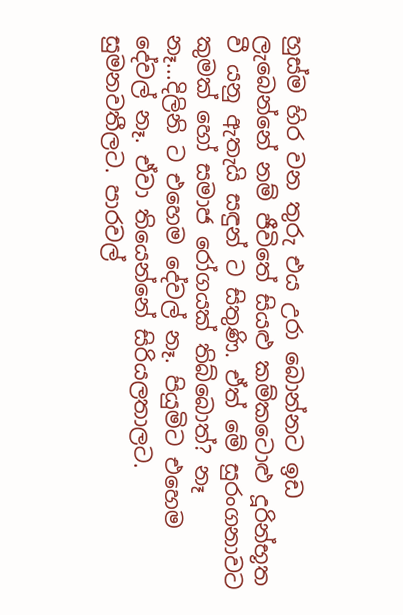හුස්ම හිර වන තුරු එය උරා බොන්නට ඉඩ ලැබෙන්නේ නම් ජීවිතේ සියළු කම්කටොළු දූරින්භූත වී යනු ඇතැයි සඳුන් ට සිතුණි. ඒත් මේ සුරංගනාවට කුමක් හෝ සමාජ රෝගයක් තිබ්බොත්? නෑ නෑ...දිලිනි ට එහෙම දේවල් නෑ. පියුමිට එහෙම දේවල් නෑ. ඒවා තියෙන්නේ සිරියලතාලට. සුමනවතීලට. පාරවල්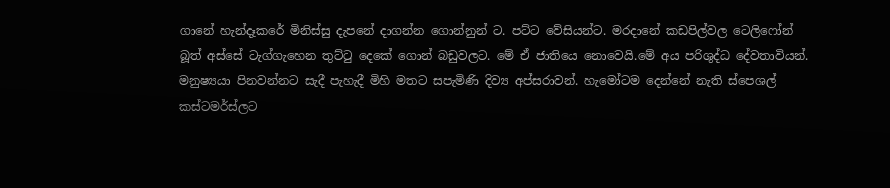ගානේ හැන්දෑකරේ මිනිස්සු දැපනේ දාගන්න ගොන්නුන් ට. පට්ට වේසියන්ට. මරදානේ කඩපිල්වල ටෙලිෆෝන් බූත් අස්සේ ටැග්ගැහෙන තුට්ටු දෙකේ ගොන් බඩුවලට. මේ ඒ ජාතියෙ නොවෙයි.මේ අය පරිශුද්ධ දේවතාවියන්. මනුෂ්‍යයා පිනවන්නට සැදී පැහැදී මිහි මතට සපැමිණි දිව්‍ය අප්සරාවන්. හැමෝටම දෙන්නේ නැති ස්පෙශල් කස්ටමර්ස්ලට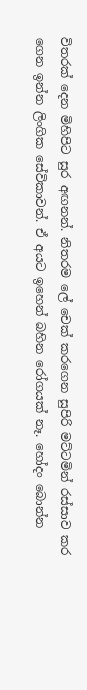විතරක් දෙන මිහිපිට සුර අඟනන්. නිතරම ලේ චෙක් කරගෙන සුපිරි මට්ටමින් රස්සාව කර ගෙන ඉන්න ලිංගික සේවිකාවන්. ඒ අයට ඉහෙන් බහින රෝගයක් නෑ. හෝදං බොන්න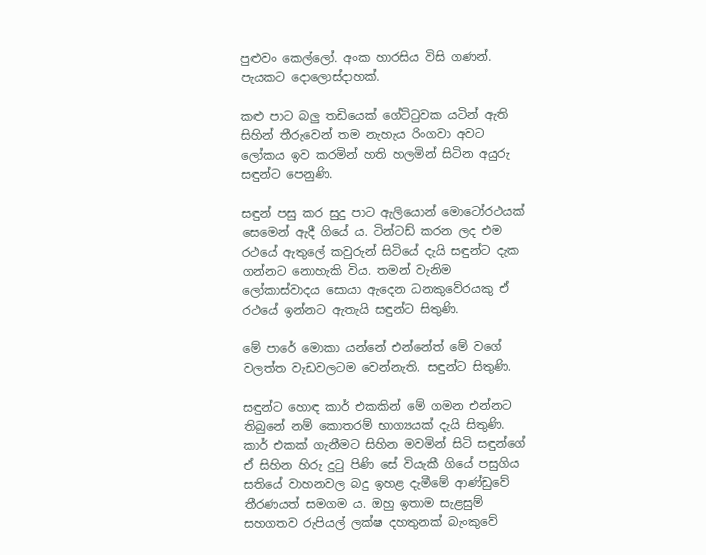පුළුවං කෙල්ලෝ. අංක හාරසිය විසි ගණන්. පැයකට දොලොස්දාහක්.

කළු පාට බලු තඩියෙක් ගේට්ටුවක යටින් ඇති සිහින් තීරුවෙන් තම නැහැය රිංගවා අවට ලෝකය ඉව කරමින් හති හලමින් සිටින අයුරු සඳුන්ට පෙනුණි.

සඳුන් පසු කර සුදු පාට ඇලියොන් මොටෝරථයක් සෙමෙන් ඇදී ගියේ ය. ටින්ටඩ් කරන ලද එම රථයේ ඇතුලේ කවුරුන් සිටියේ දැයි සඳුන්ට දැක ගන්නට නොහැකි විය. තමන් වැනිම ලෝකාස්වාදය සොයා ඇදෙන ධනකුවේරයකු ඒ රථයේ ඉන්නට ඇතැයි සඳුන්ට සිතුණි.

මේ පාරේ මොකා යන්නේ එන්නේත් මේ වගේ වලත්ත වැඩවලටම වෙන්නැති. සඳුන්ට සිතුණි.

සඳුන්ට හොඳ කාර් එකකින් මේ ගමන එන්නට තිබුනේ නම් කොතරම් භාග්‍යයක් දැයි සිතුණි. කාර් එකක් ගැනීමට සිහින මවමින් සිටි සඳුන්ගේ ඒ සිහින හිරු දුටු පිණි සේ වියැකී ගියේ පසුගිය සතියේ වාහනවල බදු ඉහළ දැමීමේ ආණ්ඩුවේ තීරණයත් සමගම ය. ඔහු ඉතාම සැළසුම් සහගතව රුපියල් ලක්ෂ දහතුනක් බැංකුවේ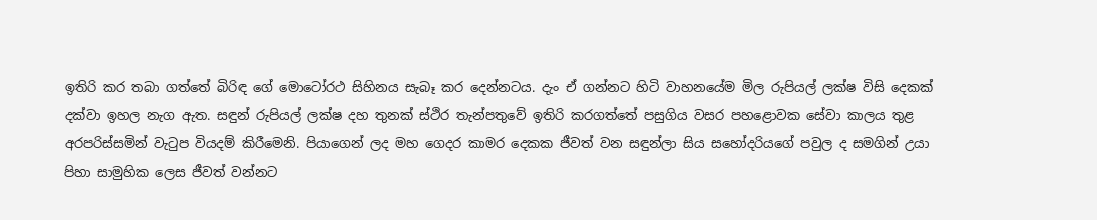ඉතිරි කර තබා ගත්තේ බිරිඳ ගේ මොටෝරථ සිහිනය සැබෑ කර දෙන්නටය. දැං ඒ ගන්නට හිටි වාහනයේම මිල රුපියල් ලක්ෂ විසි දෙකක් දක්වා ඉහල නැග ඇත. සඳුන් රුපියල් ලක්ෂ දහ තුනක් ස්ථිර තැන්පතුවේ ඉතිරි කරගත්තේ පසුගිය වසර පහළොවක සේවා කාලය තුළ අරපරිස්සමින් වැටුප වියදම් කිරීමෙනි. පියාගෙන් ලද මහ ගෙදර කාමර දෙකක ජීවත් වන සඳුන්ලා සිය සහෝදරියගේ පවුල ද සමගින් උයා පිහා සාමුහික ලෙස ජීවත් වන්නට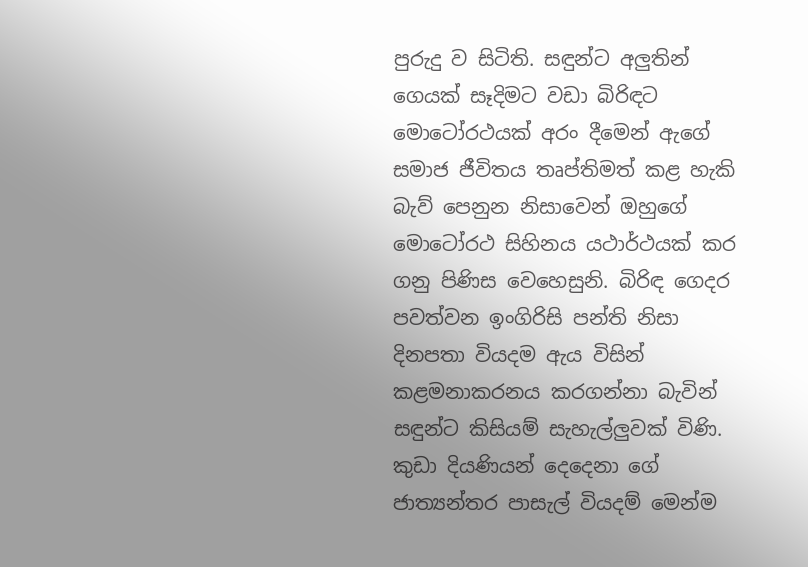පුරුදු ව සිටිති. සඳුන්ට අලුතින් ගෙයක් සෑදිමට වඩා බිරිඳට මොටෝරථයක් අරං දීමෙන් ඇගේ සමාජ ජීවිතය තෘප්තිමත් කළ හැකි බැව් පෙනුන නිසාවෙන් ඔහුගේ මොටෝරථ සිහිනය යථාර්ථයක් කර ගනු පිණිස වෙහෙසුනි. බිරිඳ ගෙදර පවත්වන ඉංගිරිසි පන්ති නිසා දිනපතා වියදම ඇය විසින් කළමනාකරනය කරගන්නා බැවින් සඳුන්ට කිසියම් සැහැල්ලුවක් විණි. කුඩා දියණියන් දෙදෙනා ගේ ජාත්‍යන්තර පාසැල් වියදම් මෙන්ම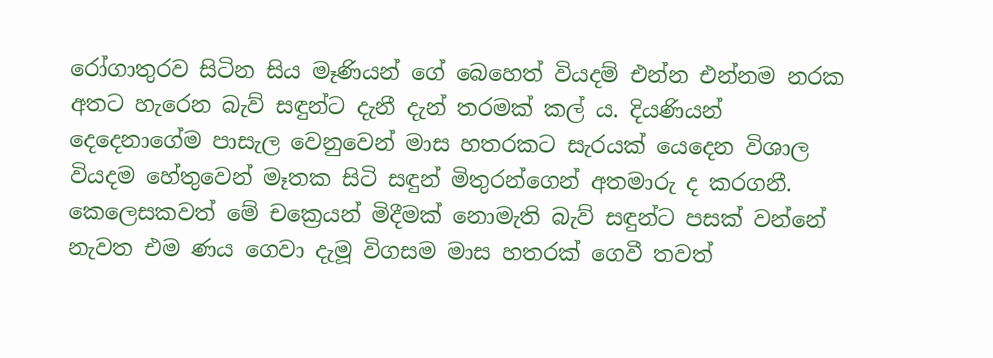රෝගාතුරව සිටින සිය මෑණියන් ගේ බෙහෙත් වියදම් එන්න එන්නම නරක අතට හැරෙන බැව් සඳුන්ට දැනී දැන් තරමක් කල් ය. දියණියන් දෙදෙනාගේම පාසැල වෙනුවෙන් මාස හතරකට සැරයක් යෙදෙන විශාල වියදම හේතුවෙන් මෑතක සිටි සඳුන් මිතුරන්ගෙන් අතමාරු ද කරගනී. කෙලෙසකවත් මේ චක්‍රෙයන් මිදීමක් නොමැති බැව් සඳුන්ට පසක් වන්නේ නැවත එම ණය ගෙවා දැමූ විගසම මාස හතරක් ගෙවී තවත්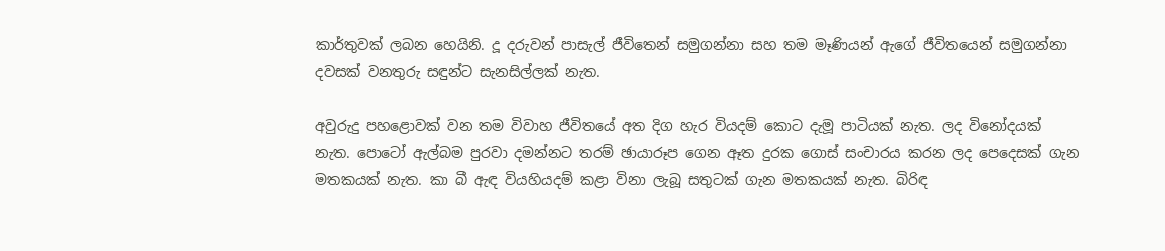කාර්තුවක් ලබන හෙයිනි. දූ දරුවන් පාසැල් ජීවිතෙන් සමුගන්නා සහ තම මෑණියන් ඇගේ ජීවිතයෙන් සමුගන්නා දවසක් වනතුරු සඳුන්ට සැනසිල්ලක් නැත.

අවුරුදු පහළොවක් වන තම විවාහ ජීවිතයේ අත දිග හැර වියදම් කොට දැමූ පාටියක් නැත. ලද විනෝදයක් නැත. පොටෝ ඇල්බම පුරවා දමන්නට තරම් ඡායාරූප ගෙන ඈත දුරක ගොස් සංචාරය කරන ලද පෙදෙසක් ගැන මතකයක් නැත. කා බී ඇඳ වියහියදම් කළා විනා ලැබූ සතුටක් ගැන මතකයක් නැත. බිරිඳ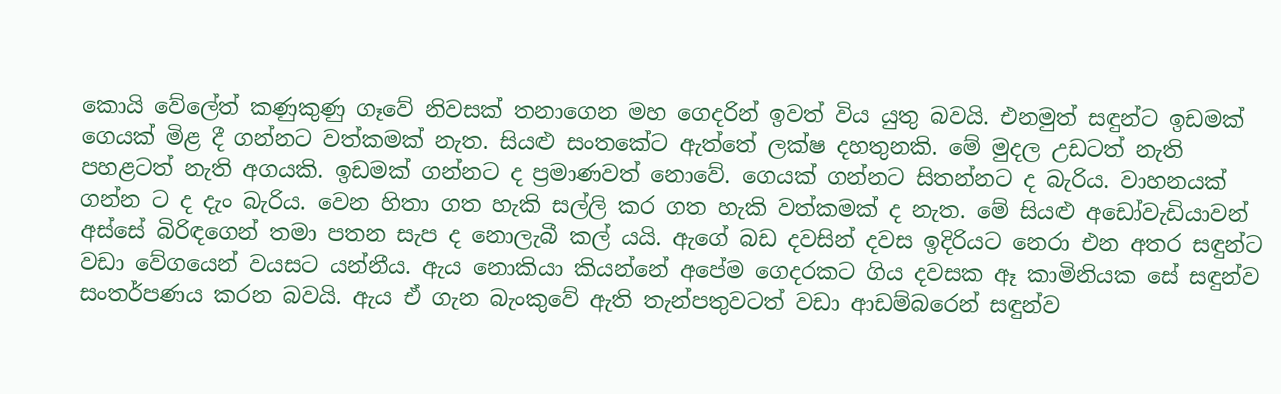කොයි වේලේත් කණුකුණු ගෑවේ නිවසක් තනාගෙන මහ ගෙදරින් ඉවත් විය යුතු බවයි. එනමුත් සඳුන්ට ඉඩමක් ගෙයක් මිළ දී ගන්නට වත්කමක් නැත. සියළු සංතකේට ඇත්තේ ලක්ෂ දහතුනකි. මේ මුදල උඩටත් නැති පහළටත් නැති අගයකි. ඉඩමක් ගන්නට ද ප්‍රමාණවත් නොවේ. ගෙයක් ගන්නට සිතන්නට ද බැරිය. වාහනයක් ගන්න ට ද දැං බැරිය. වෙන හිතා ගත හැකි සල්ලි කර ගත හැකි වත්කමක් ද නැත. මේ සියළු අඩෝවැඩියාවන් අස්සේ බිරිඳගෙන් තමා පතන සැප ද නොලැබී කල් යයි. ඇගේ බඩ දවසින් දවස ඉදිරියට නෙරා එන අතර සඳුන්ට වඩා වේගයෙන් වයසට යන්නීය. ඇය නොකියා කියන්නේ අපේම ගෙදරකට ගිය දවසක ඈ කාමිනියක සේ සඳුන්ව සංතර්පණය කරන බවයි. ඇය ඒ ගැන බැංකුවේ ඇති තැන්පතුවටත් වඩා ආඩම්බරෙන් සඳුන්ව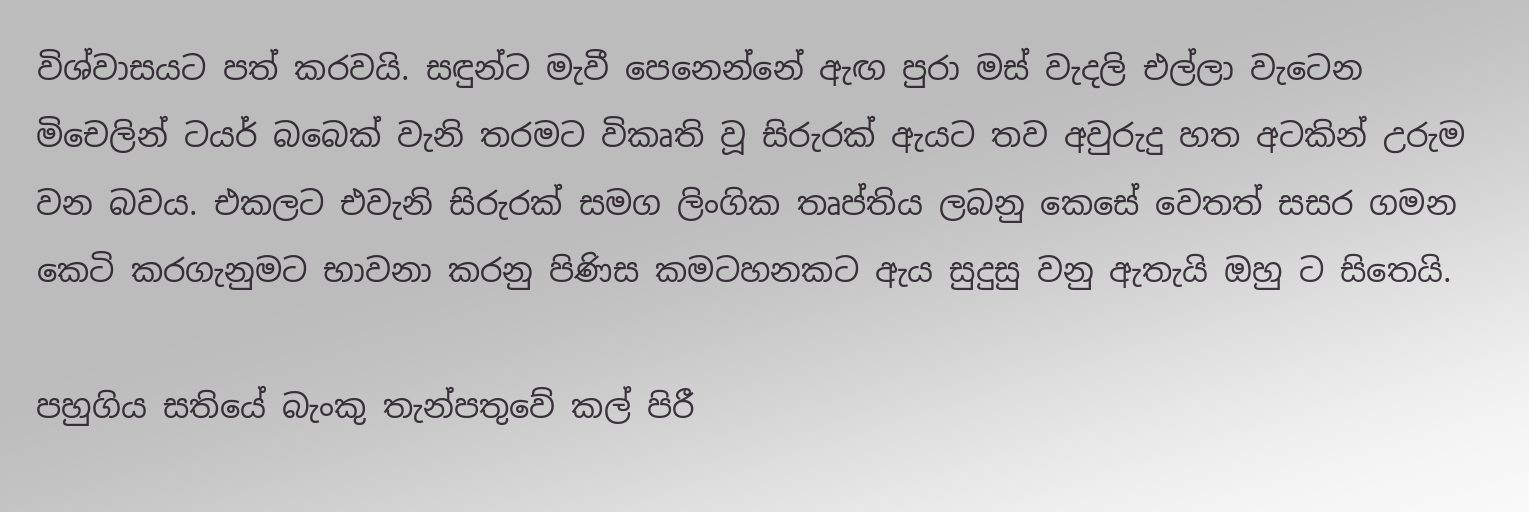විශ්වාසයට පත් කරවයි. සඳුන්ට මැවී පෙනෙන්නේ ඇඟ පුරා මස් වැදලි එල්ලා වැටෙන මිචෙලින් ටයර් බබෙක් වැනි තරමට විකෘති වූ සිරුරක් ඇයට තව අවුරුදු හත අටකින් උරුම වන බවය. එකලට එවැනි සිරුරක් සමග ලිංගික තෘප්තිය ලබනු කෙසේ වෙතත් සසර ගමන කෙටි කරගැනුමට භාවනා කරනු පිණිස කමටහනකට ඇය සුදුසු වනු ඇතැයි ඔහු ට සිතෙයි.

පහුගිය සතියේ බැංකු තැන්පතුවේ කල් පිරී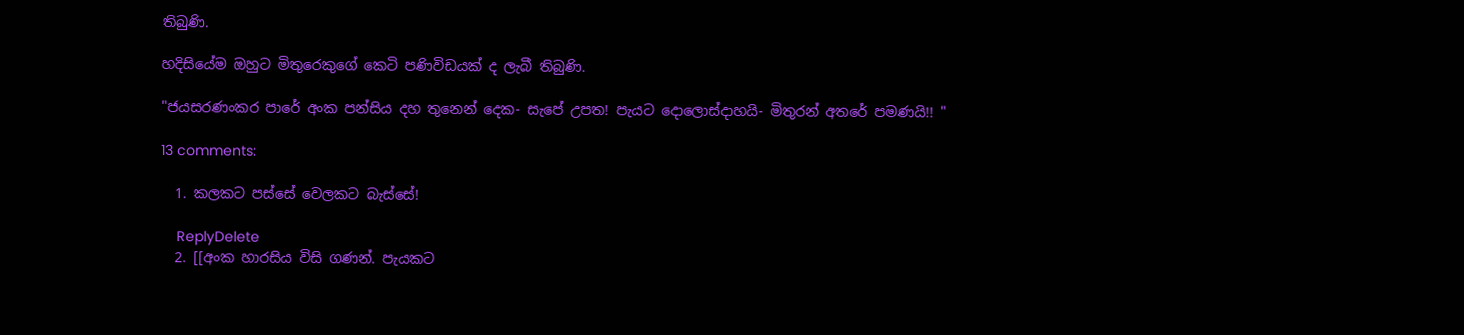තිබුණි.

හදිසියේම ඔහුට මිතුරෙකුගේ කෙටි පණිවිඩයක් ද ලැබී තිබුණි.

"ජයසරණංකර පාරේ අංක පන්සිය දහ තුනෙන් දෙක- සැපේ උපත! පැයට දොලොස්දාහයි- මිතුරන් අතරේ පමණයි!! "

13 comments:

  1. කලකට පස්සේ වෙලකට බැස්සේ!

    ReplyDelete
  2. [[අංක හාරසිය විසි ගණන්. පැයකට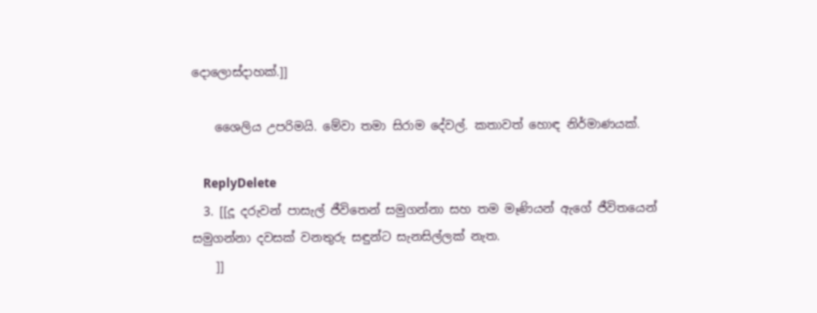දොලොස්දාහක්.]]

    ශෛලිය උපරිමයි. මේවා තමා සිරාම දේවල්. කතාවත් හොඳ නිර්මාණයක්.

    ReplyDelete
  3. [[දූ දරුවන් පාසැල් ජීවිතෙන් සමුගන්නා සහ තම මෑණියන් ඇගේ ජීවිතයෙන් සමුගන්නා දවසක් වනතුරු සඳුන්ට සැනසිල්ලක් නැත.
    ]]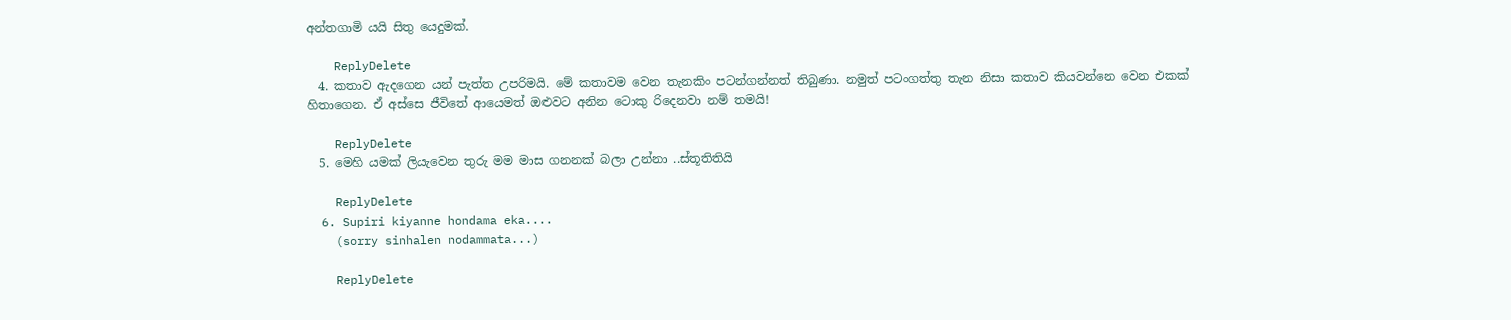අන්තගාමි යයි සිතු යෙදුමක්.

    ReplyDelete
  4. කතාව ඇදගෙන යන් පැත්ත උපරිමයි. මේ කතාවම වෙන තැනකිං පටන්ගන්නත් තිබුණා. නමුත් පටංගත්තු තැන නිසා කතාව කියවන්නෙ වෙන එකක් හිතාගෙන. ඒ අස්සෙ ජීවිතේ ආයෙමත් ඔළුවට අනින ටොකු රිදෙනවා නම් තමයි!

    ReplyDelete
  5. මෙහි යමක් ලියැවෙන තුරු මම මාස ගනනක් බලා උන්නා ..ස්තූතිතියි

    ReplyDelete
  6. Supiri kiyanne hondama eka....
    (sorry sinhalen nodammata...)

    ReplyDelete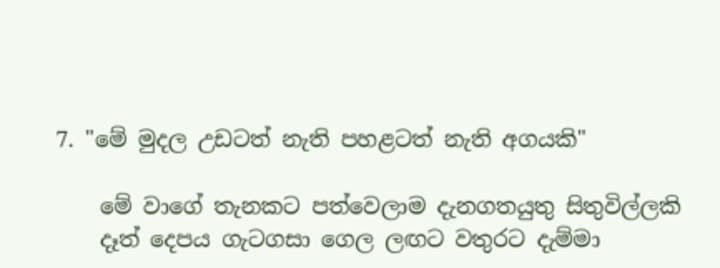7. "මේ මුදල උඩටත් නැති පහළටත් නැති අගයකි"

    මේ වාගේ තැනකට පත්වෙලාම දැනගතයුතු සිතුවිල්ලකි
    දෑත් දෙපය ගැටගසා ගෙල ලඟට වතුරට දැම්මා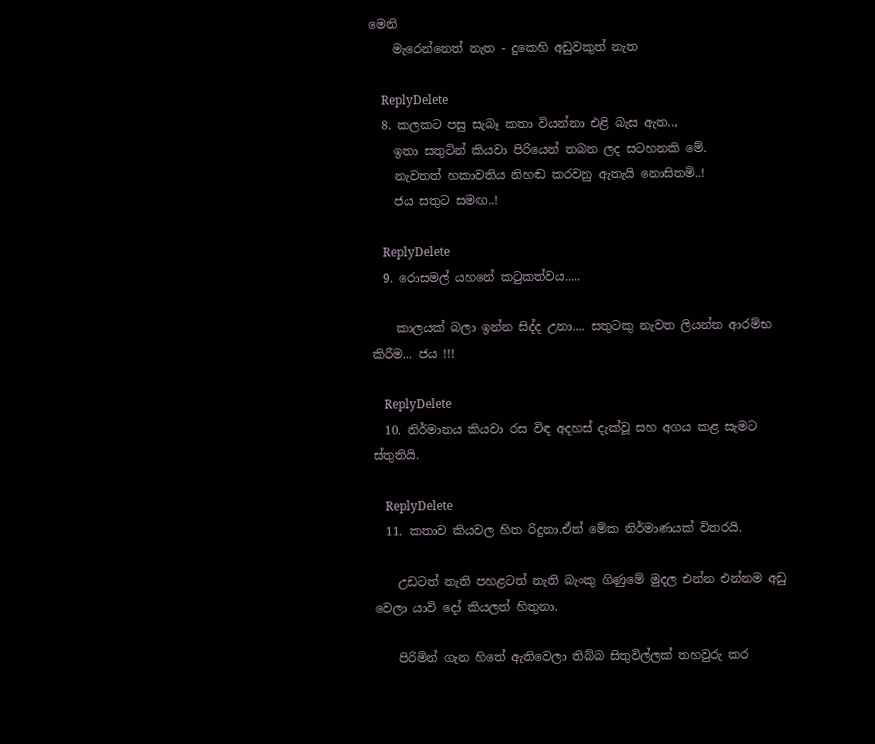මෙනි
    මැරෙන්නෙත් නැත - දුකෙහි අඩුවකුත් නැත

    ReplyDelete
  8. කලකට පසු සැබෑ කතා වියන්නා එළි බැස ඇත..,
    ඉතා සතුටින් කියවා පිරියෙන් තබන ලද සටහනකි මේ.
    නැවතත් හකාවතිය නිහඬ කරවනු ඇතැයි නොසිතමි..!
    ජය සතුට සමඟ..!

    ReplyDelete
  9. රොසමල් යහනේ කටුකත්වය.....

    කාලයක් බලා ඉන්න සිද්ද උනා.... සතුටකු නැවත ලියන්න ආරම්භ කිරීම... ජය !!!

    ReplyDelete
  10. නිර්මානය කියවා රස විඳ අදහස් දැක්වූ සහ අගය කළ සැමට ස්තුතියි.

    ReplyDelete
  11. කතාව කියවල හිත රිදුනා.ඒත් මේක නිර්මාණයක් විතරයි.

    උඩටත් නැති පහළටත් නැති බැංකු ගිණුමේ මුදල එන්න එන්නම අඩු වෙලා යාවි දෝ කියලත් හිතුනා.

    පිරිමින් ගැන හිතේ ඇතිවෙලා තිබ්බ සිතුවිල්ලක් තහවුරු කර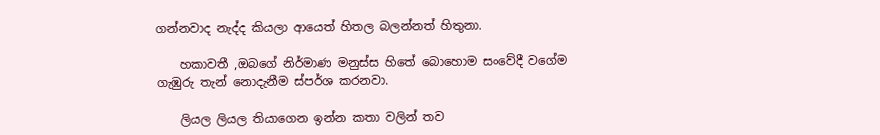ගන්නවාද නැද්ද කියලා ආයෙත් හිතල බලන්නත් හිතුනා.

    හකාවතී ,ඔබගේ නිර්මාණ මනුස්ස හිතේ බොහොම සංවේදී වගේම ගැඹුරු තැන් නොදැනීම ස්පර්ශ කරනවා.

    ලියල ලියල තියාගෙන ඉන්න කතා වලින් තව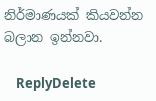නිර්මාණයක් කියවන්න බලාන ඉන්නවා.

    ReplyDelete